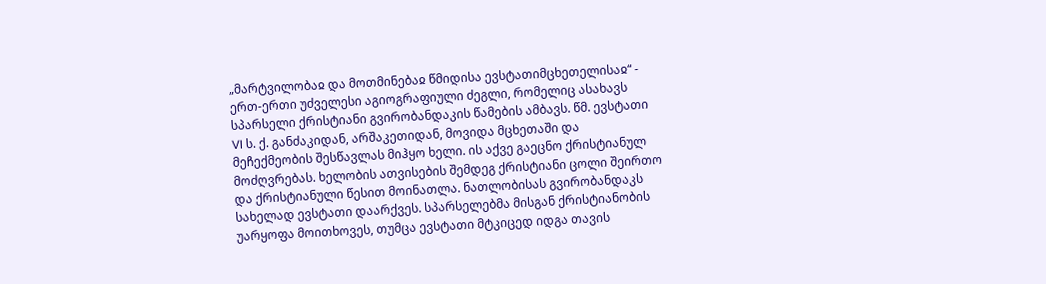„მარტვილობაჲ და მოთმინებაჲ წმიდისა ევსტათიმცხეთელისაჲ“ - ერთ-ერთი უძველესი აგიოგრაფიული ძეგლი, რომელიც ასახავს სპარსელი ქრისტიანი გვირობანდაკის წამების ამბავს. წმ. ევსტათი VI ს. ქ. განძაკიდან, არშაკეთიდან, მოვიდა მცხეთაში და მეჩექმეობის შესწავლას მიჰყო ხელი. ის აქვე გაეცნო ქრისტიანულ მოძღვრებას. ხელობის ათვისების შემდეგ ქრისტიანი ცოლი შეირთო და ქრისტიანული წესით მოინათლა. ნათლობისას გვირობანდაკს სახელად ევსტათი დაარქვეს. სპარსელებმა მისგან ქრისტიანობის უარყოფა მოითხოვეს, თუმცა ევსტათი მტკიცედ იდგა თავის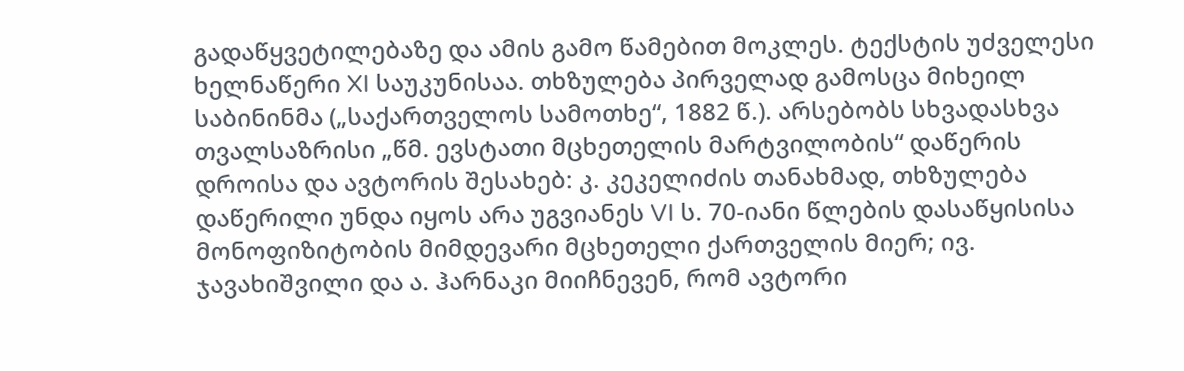გადაწყვეტილებაზე და ამის გამო წამებით მოკლეს. ტექსტის უძველესი ხელნაწერი XI საუკუნისაა. თხზულება პირველად გამოსცა მიხეილ საბინინმა („საქართველოს სამოთხე“, 1882 წ.). არსებობს სხვადასხვა თვალსაზრისი „წმ. ევსტათი მცხეთელის მარტვილობის“ დაწერის დროისა და ავტორის შესახებ: კ. კეკელიძის თანახმად, თხზულება დაწერილი უნდა იყოს არა უგვიანეს VI ს. 70-იანი წლების დასაწყისისა მონოფიზიტობის მიმდევარი მცხეთელი ქართველის მიერ; ივ. ჯავახიშვილი და ა. ჰარნაკი მიიჩნევენ, რომ ავტორი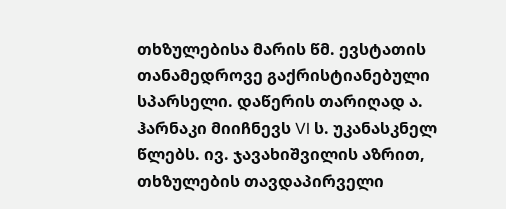თხზულებისა მარის წმ. ევსტათის თანამედროვე გაქრისტიანებული სპარსელი. დაწერის თარიღად ა. ჰარნაკი მიიჩნევს VI ს. უკანასკნელ წლებს. ივ. ჯავახიშვილის აზრით, თხზულების თავდაპირველი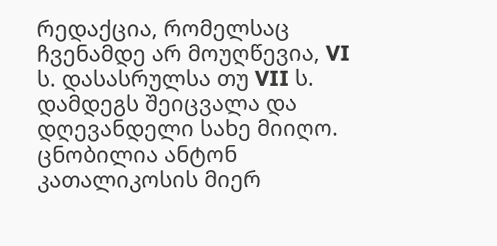რედაქცია, რომელსაც ჩვენამდე არ მოუღწევია, VI ს. დასასრულსა თუ VII ს. დამდეგს შეიცვალა და დღევანდელი სახე მიიღო. ცნობილია ანტონ კათალიკოსის მიერ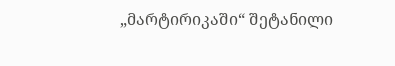„მარტირიკაში“ შეტანილი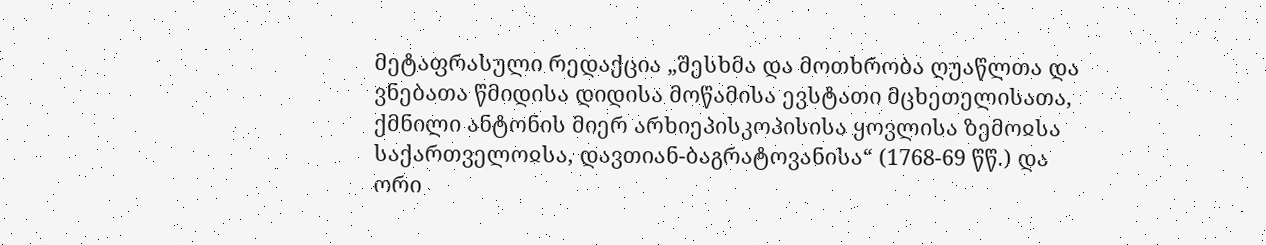მეტაფრასული რედაქცია „შესხმა და მოთხრობა ღუაწლთა და ვნებათა წმიდისა დიდისა მოწამისა ევსტათი მცხეთელისათა, ქმნილი ანტონის მიერ არხიეპისკოპისისა ყოვლისა ზემოჲსა საქართველოჲსა, დავთიან-ბაგრატოვანისა“ (1768-69 წწ.) და ორი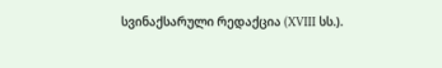სვინაქსარული რედაქცია (XVIII სს.).